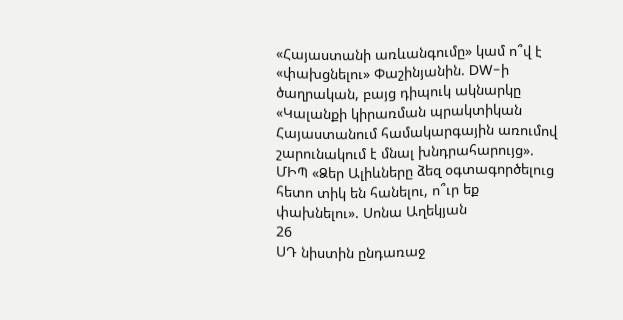«Հայաստանի առևանգումը» կամ ո՞վ է «փախցնելու» Փաշինյանին. DW-ի ծաղրական, բայց դիպուկ ակնարկը «Կալանքի կիրառման պրակտիկան Հայաստանում համակարգային առումով շարունակում է մնալ խնդրահարույց». ՄԻՊ «Ձեր Ալիևները ձեզ օգտագործելուց հետո տիկ են հանելու, ո՞ւր եք փախնելու». Սոնա Աղեկյան
26
ՍԴ նիստին ընդառաջ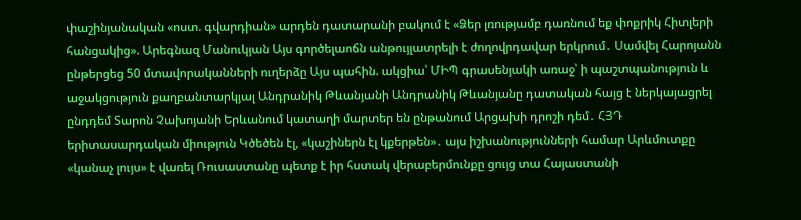փաշինյանական «ոստ. գվարդիան» արդեն դատարանի բակում է «Ձեր լռությամբ դառնում եք փոքրիկ Հիտլերի հանցակից». Արեգնազ Մանուկյան Այս գործելաոճն անթույլատրելի է ժողովրդավար երկրում․ Սամվել Հարոյանն ընթերցեց 50 մտավորականների ուղերձը Այս պահին. ակցիա՝ ՄԻՊ գրասենյակի առաջ՝ ի պաշտպանություն և աջակցություն քաղբանտարկյալ Անդրանիկ Թևանյանի Անդրանիկ Թևանյանը դատական հայց է ներկայացրել ընդդեմ Տարոն Չախոյանի Երևանում կատաղի մարտեր են ընթանում Արցախի դրոշի դեմ․ ՀՅԴ երիտասարդական միություն Կծեծեն էլ, «կաշիներն էլ կքերթեն»․ այս իշխանությունների համար Արևմուտքը «կանաչ լույս» է վառել Ռուսաստանը պետք է իր հստակ վերաբերմունքը ցույց տա Հայաստանի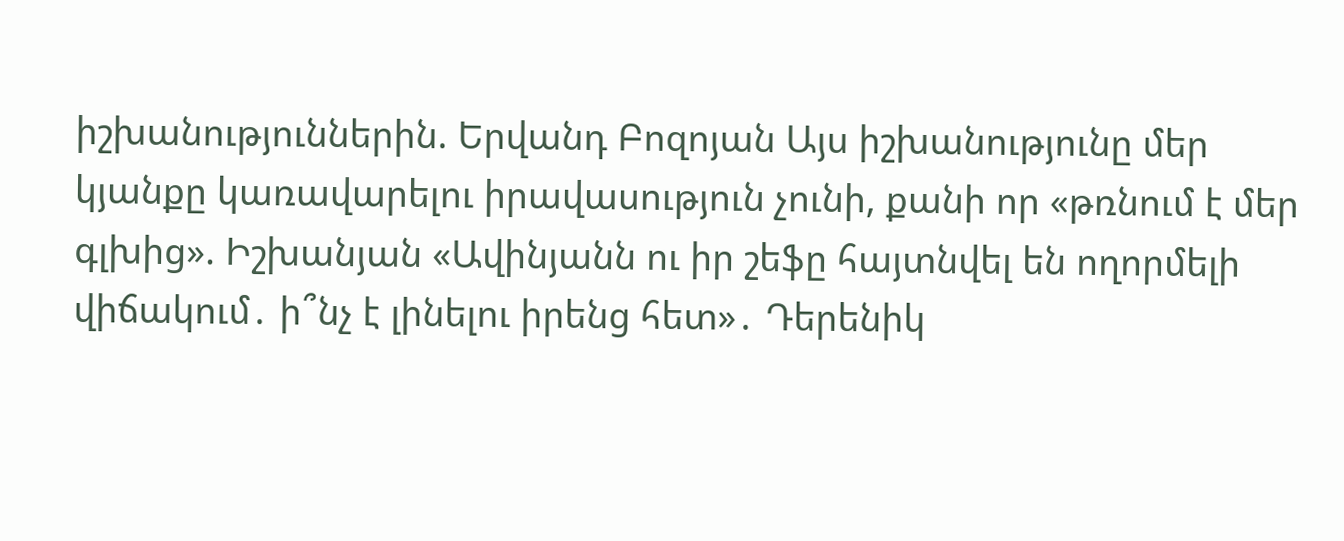իշխանություններին. Երվանդ Բոզոյան Այս իշխանությունը մեր կյանքը կառավարելու իրավասություն չունի, քանի որ «թռնում է մեր գլխից». Իշխանյան «Ավինյանն ու իր շեֆը հայտնվել են ողորմելի վիճակում․ ի՞նչ է լինելու իրենց հետ»․ Դերենիկ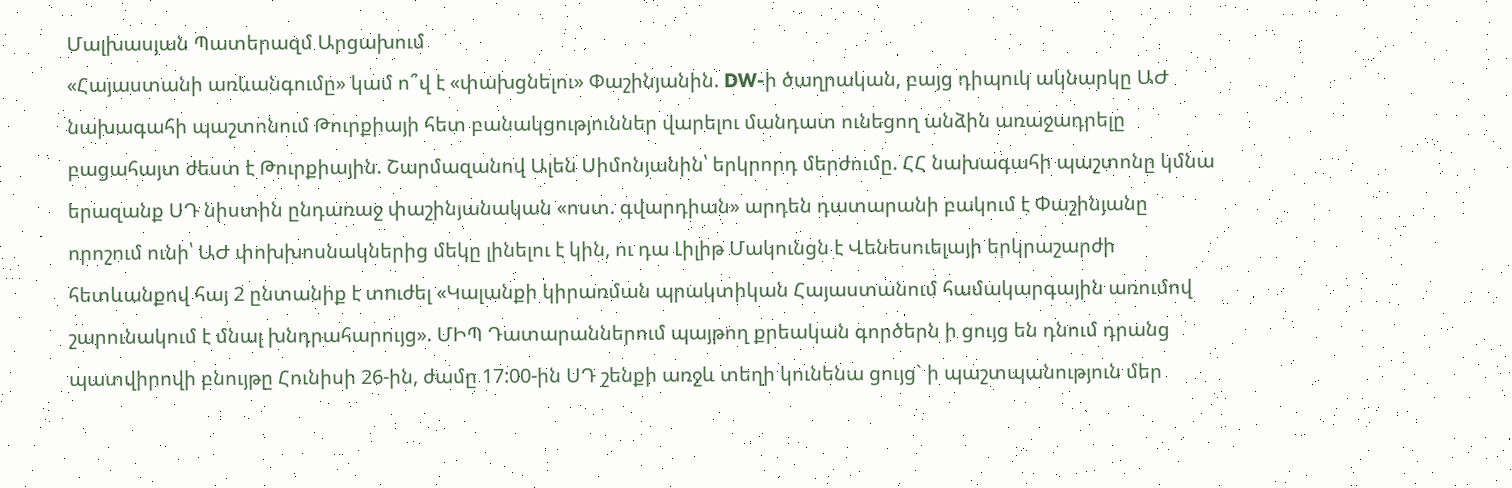Մալխասյան Պատերազմ Արցախում
«Հայաստանի առևանգումը» կամ ո՞վ է «փախցնելու» Փաշինյանին. DW-ի ծաղրական, բայց դիպուկ ակնարկը ԱԺ նախագահի պաշտոնում Թուրքիայի հետ բանակցություններ վարելու մանդատ ունեցող անձին առաջադրելը բացահայտ ժեստ է Թուրքիային. Շարմազանով Ալեն Սիմոնյանին՝ երկրորդ մերժումը. ՀՀ նախագահի պաշտոնը կմնա երազանք ՍԴ նիստին ընդառաջ փաշինյանական «ոստ. գվարդիան» արդեն դատարանի բակում է Փաշինյանը որոշում ունի՝ ԱԺ փոխխոսնակներից մեկը լինելու է կին, ու դա Լիլիթ Մակունցն է Վենեսուելայի երկրաշարժի հետևանքով հայ 2 ընտանիք է տnւժել «Կալանքի կիրառման պրակտիկան Հայաստանում համակարգային առումով շարունակում է մնալ խնդրահարույց». ՄԻՊ Դատարաններում պայթող քրեական գործերն ի ցույց են դնում դրանց պատվիրովի բնույթը Հունիսի 26-ին, ժամը 17:00-ին ՍԴ շենքի առջև տեղի կունենա ցույց` ի պաշտպանություն մեր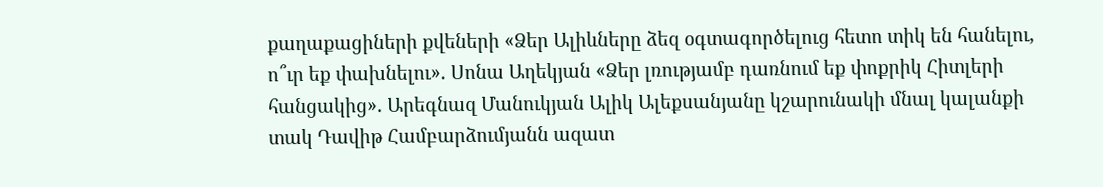քաղաքացիների քվեների «Ձեր Ալիևները ձեզ օգտագործելուց հետո տիկ են հանելու, ո՞ւր եք փախնելու». Սոնա Աղեկյան «Ձեր լռությամբ դառնում եք փոքրիկ Հիտլերի հանցակից». Արեգնազ Մանուկյան Ալիկ Ալեքսանյանը կշարունակի մնալ կալանքի տակ Դավիթ Համբարձումյանն ազատ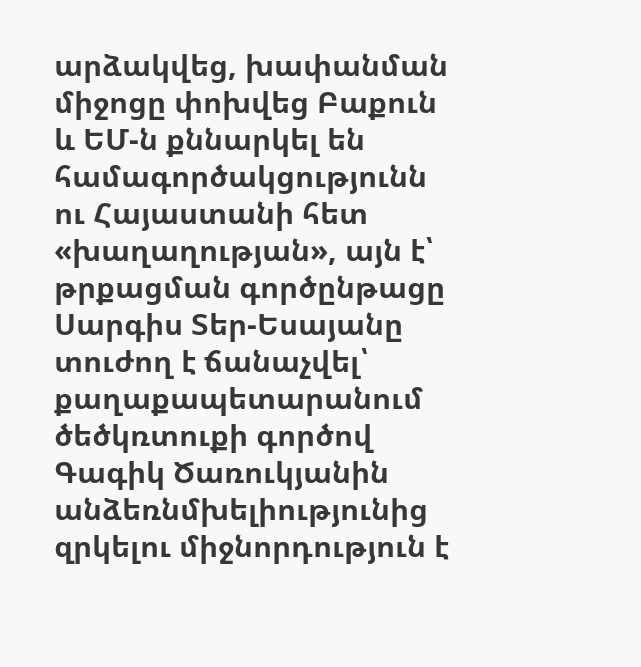արձակվեց, խափանման միջոցը փոխվեց Բաքուն և ԵՄ-ն քննարկել են համագործակցությունն ու Հայաստանի հետ «խաղաղության», այն է՝ թրքացման գործընթացը Սարգիս Տեր-Եսայանը տուժող է ճանաչվել՝ քաղաքապետարանում ծեծկռտուքի գործով Գագիկ Ծառուկյանին անձեռնմխելիությունից զրկելու միջնորդություն է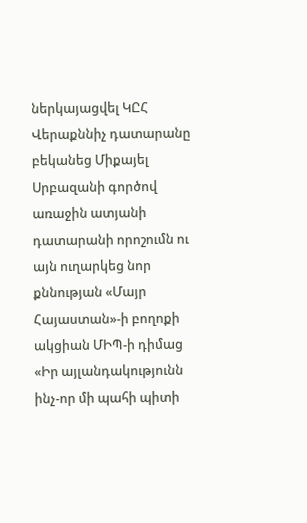ներկայացվել ԿԸՀ Վերաքննիչ դատարանը բեկանեց Միքայել Սրբազանի գործով առաջին ատյանի դատարանի որոշումն ու այն ուղարկեց նոր քննության «Մայր Հայաստան»-ի բողոքի ակցիան ՄԻՊ-ի դիմաց «Իր այլանդակությունն ինչ-որ մի պահի պիտի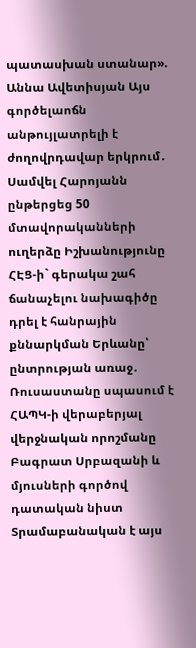պատասխան ստանար». Աննա Ավետիսյան Այս գործելաոճն անթույլատրելի է ժողովրդավար երկրում․ Սամվել Հարոյանն ընթերցեց 50 մտավորականների ուղերձը Իշխանությունը ՀԷՑ-ի` գերակա շահ ճանաչելու նախագիծը դրել է հանրային քննարկման Երևանը՝ ընտրության առաջ․ Ռուսաստանը սպասում է ՀԱՊԿ-ի վերաբերյալ վերջնական որոշմանը Բագրատ Սրբազանի և մյուսների գործով դատական նիստ Տրամաբանական է այս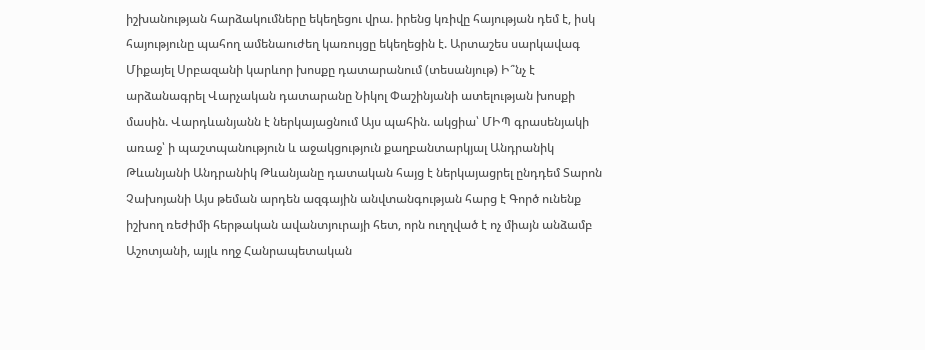իշխանության հարձակումները եկեղեցու վրա. իրենց կռիվը հայության դեմ է, իսկ հայությունը պահող ամենաուժեղ կառույցը եկեղեցին է. Արտաշես սարկավագ Միքայել Սրբազանի կարևոր խոսքը դատարանում (տեսանյութ) Ի՞նչ է արձանագրել Վարչական դատարանը Նիկոլ Փաշինյանի ատելության խոսքի մասին. Վարդևանյանն է ներկայացնում Այս պահին. ակցիա՝ ՄԻՊ գրասենյակի առաջ՝ ի պաշտպանություն և աջակցություն քաղբանտարկյալ Անդրանիկ Թևանյանի Անդրանիկ Թևանյանը դատական հայց է ներկայացրել ընդդեմ Տարոն Չախոյանի Այս թեման արդեն ազգային անվտանգության հարց է Գործ ունենք իշխող ռեժիմի հերթական ավանտյուրայի հետ, որն ուղղված է ոչ միայն անձամբ Աշոտյանի, այլև ողջ Հանրապետական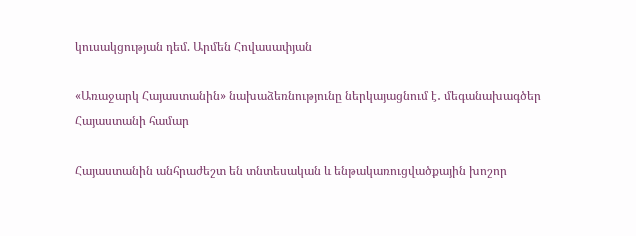կուսակցության դեմ. Արմեն Հովասափյան

«Առաջարկ Հայաստանին» նախաձեռնությունը ներկայացնում է․ մեգանախագծեր Հայաստանի համար

Հայաստանին անհրաժեշտ են տնտեսական և ենթակառուցվածքային խոշոր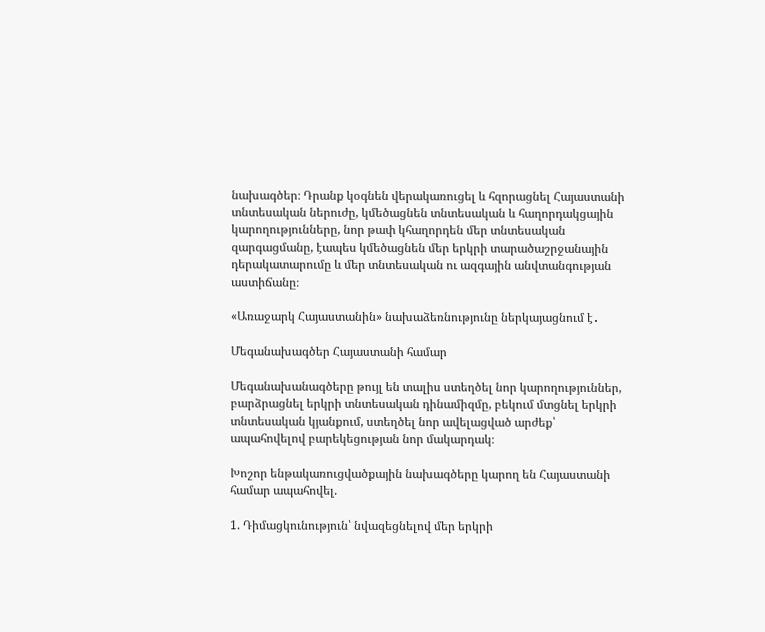նախագծեր։ Դրանք կօգնեն վերակառուցել և հզորացնել Հայաստանի տնտեսական ներուժը, կմեծացնեն տնտեսական և հաղորդակցային կարողությունները, նոր թափ կհաղորդեն մեր տնտեսական զարգացմանը, էապես կմեծացնեն մեր երկրի տարածաշրջանային դերակատարումը և մեր տնտեսական ու ազգային անվտանգության աստիճանը։

«Առաջարկ Հայաստանին» նախաձեռնությունը ներկայացնում է․

Մեգանախագծեր Հայաստանի համար

Մեգանախանագծերը թույլ են տալիս ստեղծել նոր կարողություններ, բարձրացնել երկրի տնտեսական դինամիզմը, բեկում մտցնել երկրի տնտեսական կյանքում, ստեղծել նոր ավելացված արժեք՝ ապահովելով բարեկեցության նոր մակարդակ։

Խոշոր ենթակառուցվածքային նախագծերը կարող են Հայաստանի համար ապահովել.

1. Դիմացկունություն՝ նվազեցնելով մեր երկրի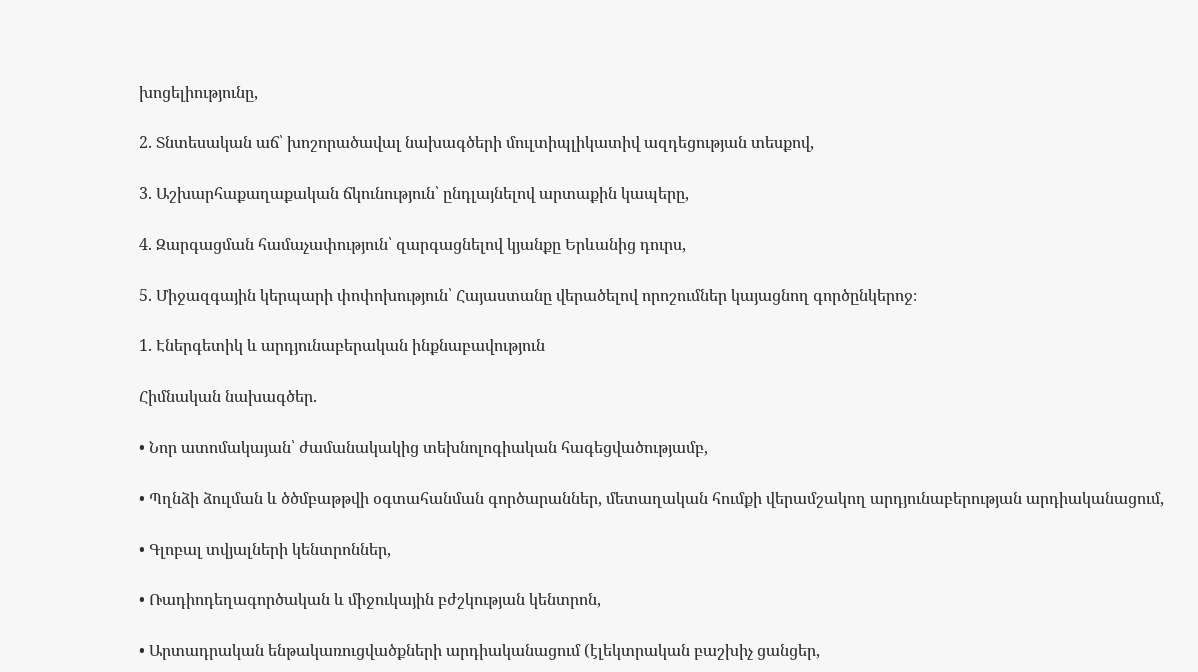խոցելիությունը,

2. Տնտեսական աճ՝ խոշորածավալ նախագծերի մուլտիպլիկատիվ ազդեցության տեսքով,

3. Աշխարհաքաղաքական ճկունություն՝ ընդլայնելով արտաքին կապերը,

4. Զարգացման համաչափություն՝ զարգացնելով կյանքը Երևանից դուրս,

5. Միջազգային կերպարի փոփոխություն՝ Հայաստանը վերածելով որոշումներ կայացնող գործընկերոջ։

1. Էներգետիկ և արդյունաբերական ինքնաբավություն

Հիմնական նախագծեր.

• Նոր ատոմակայան՝ ժամանակակից տեխնոլոգիական հագեցվածությամբ,

• Պղնձի ձուլման և ծծմբաթթվի օգտահանման գործարաններ, մետաղական հումքի վերամշակող արդյունաբերության արդիականացում,

• Գլոբալ տվյալների կենտրոններ,

• Ռադիոդեղագործական և միջուկային բժշկության կենտրոն,

• Արտադրական ենթակառուցվածքների արդիականացում (էլեկտրական բաշխիչ ցանցեր,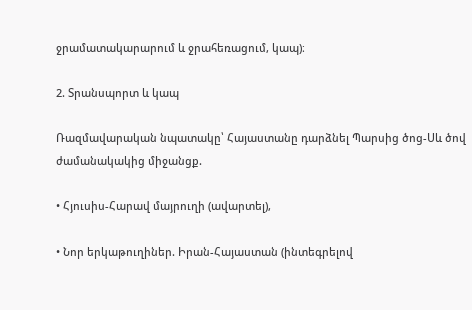ջրամատակարարում և ջրահեռացում, կապ)։

2. Տրանսպորտ և կապ

Ռազմավարական նպատակը՝ Հայաստանը դարձնել Պարսից ծոց-Սև ծով ժամանակակից միջանցք.

• Հյուսիս-Հարավ մայրուղի (ավարտել),

• Նոր երկաթուղիներ. Իրան-Հայաստան (ինտեգրելով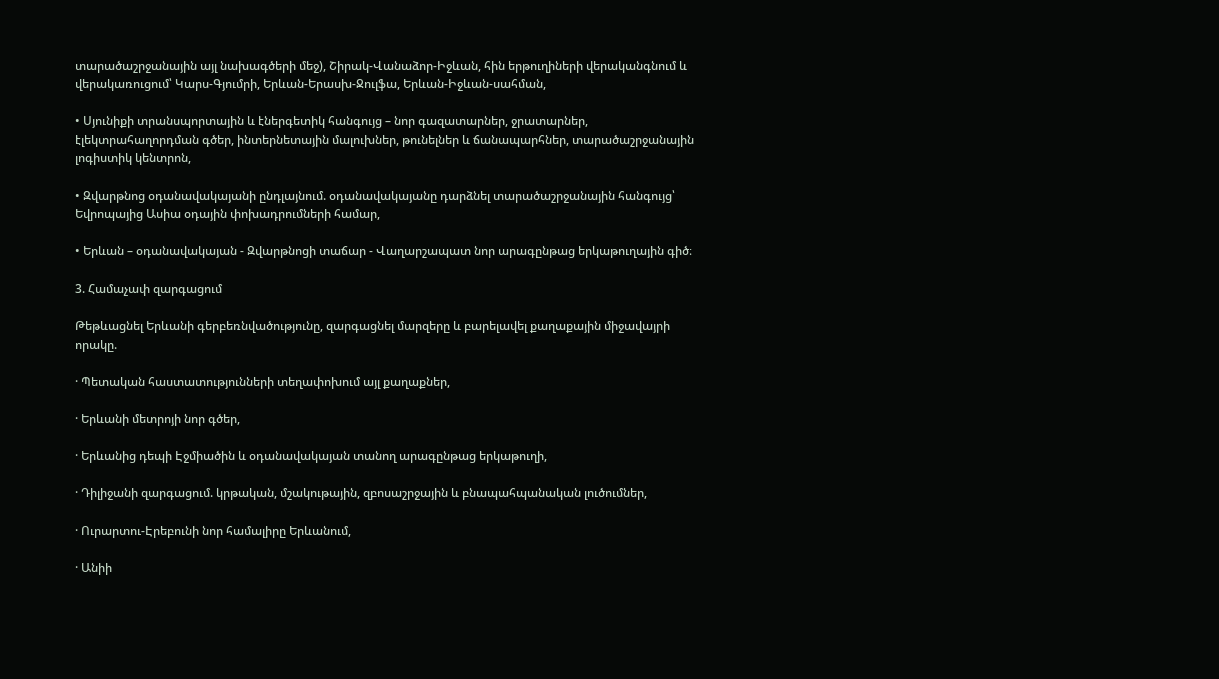տարածաշրջանային այլ նախագծերի մեջ), Շիրակ-Վանաձոր-Իջևան, հին երթուղիների վերականգնում և վերակառուցում՝ Կարս-Գյումրի, Երևան-Երասխ-Ջուլֆա, Երևան-Իջևան-սահման,

• Սյունիքի տրանսպորտային և էներգետիկ հանգույց – նոր գազատարներ, ջրատարներ, էլեկտրահաղորդման գծեր, ինտերնետային մալուխներ, թունելներ և ճանապարհներ, տարածաշրջանային լոգիստիկ կենտրոն,

• Զվարթնոց օդանավակայանի ընդլայնում. օդանավակայանը դարձնել տարածաշրջանային հանգույց՝ Եվրոպայից Ասիա օդային փոխադրումների համար,

• Երևան – օդանավակայան - Զվարթնոցի տաճար - Վաղարշապատ նոր արագընթաց երկաթուղային գիծ։

3. Համաչափ զարգացում

Թեթևացնել Երևանի գերբեռնվածությունը, զարգացնել մարզերը և բարելավել քաղաքային միջավայրի որակը.

· Պետական հաստատությունների տեղափոխում այլ քաղաքներ,

· Երևանի մետրոյի նոր գծեր,

· Երևանից դեպի Էջմիածին և օդանավակայան տանող արագընթաց երկաթուղի,

· Դիլիջանի զարգացում. կրթական, մշակութային, զբոսաշրջային և բնապահպանական լուծումներ,

· Ուրարտու-Էրեբունի նոր համալիրը Երևանում,

· Անիի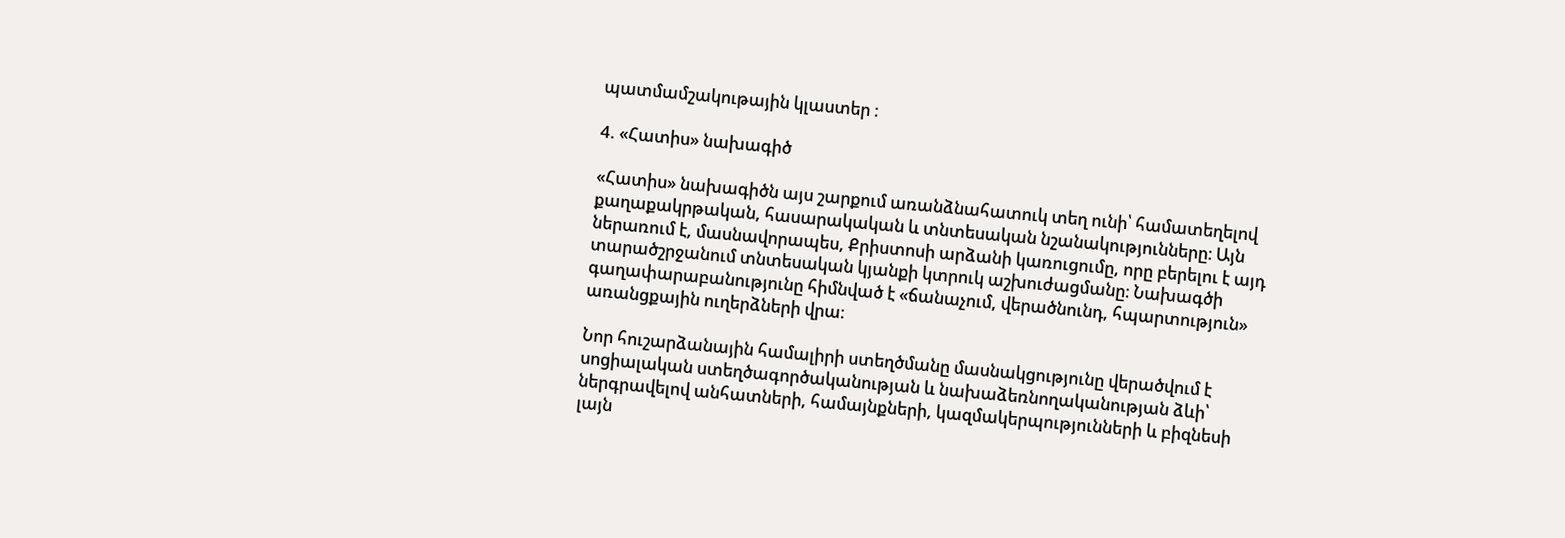պատմամշակութային կլաստեր ։

4. «Հատիս» նախագիծ

«Հատիս» նախագիծն այս շարքում առանձնահատուկ տեղ ունի՝ համատեղելով քաղաքակրթական, հասարակական և տնտեսական նշանակությունները։ Այն ներառում է, մասնավորապես, Քրիստոսի արձանի կառուցումը, որը բերելու է այդ տարածշրջանում տնտեսական կյանքի կտրուկ աշխուժացմանը։ Նախագծի գաղափարաբանությունը հիմնված է «ճանաչում, վերածնունդ, հպարտություն» առանցքային ուղերձների վրա։

Նոր հուշարձանային համալիրի ստեղծմանը մասնակցությունը վերածվում է սոցիալական ստեղծագործականության և նախաձեռնողականության ձևի՝ ներգրավելով անհատների, համայնքների, կազմակերպությունների և բիզնեսի լայն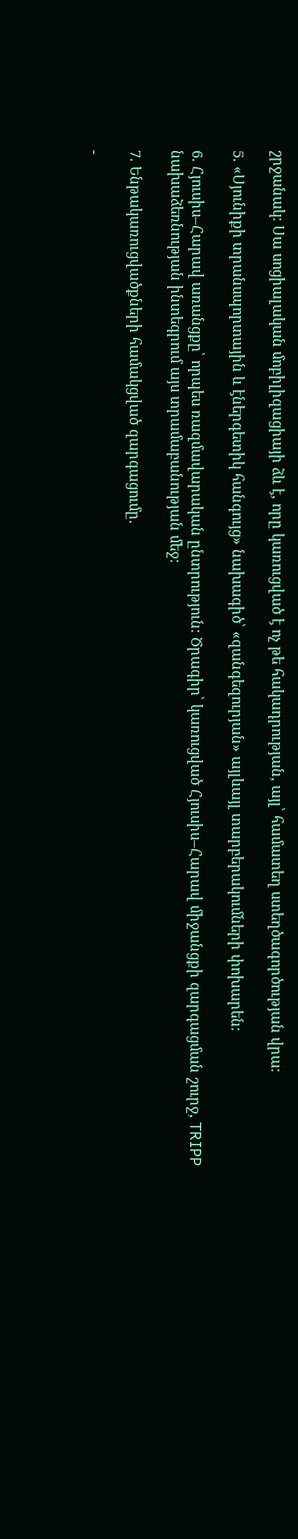շրջանակ։ Սա սոցիալական մոբիլիզացիայի ձև է, որը կառուցված է ոչ թե հակադրության, այլ՝ համատեղ ստեղծագործության վրա։

5. «Սյունիքի տրանսպորտային և էներգետիկ հանգույց» նախագիծ՝ «զանգեզուրյան» այլևայլ տարբերակումների փոխարեն։

6. Հյուսիս–Հարավ առանցքը՝ որպես ռազմավարական ընտրություն։ Ծրագիր՝ կառուցված Հյուսիս–Հարավ միջանցքի զարգացման շուրջ, TRIPP նախաձեռնության ինտեգրում այս տրամաբանության մեջ։

7. Ենթակառուցվածքների համակցված զարգացումը.

-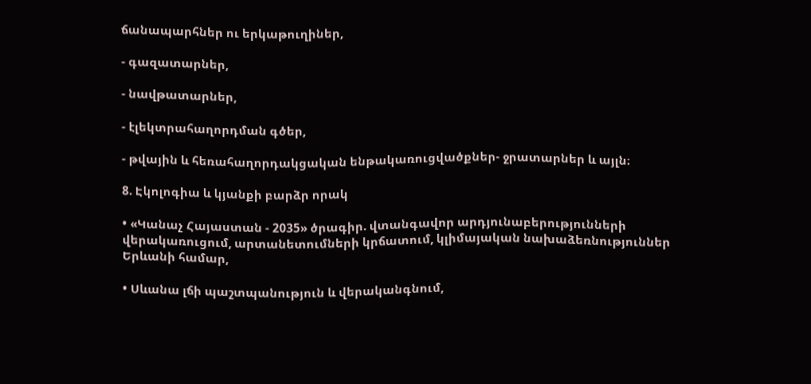ճանապարհներ ու երկաթուղիներ,

- գազատարներ,

- նավթատարներ,

- էլեկտրահաղորդման գծեր,

- թվային և հեռահաղորդակցական ենթակառուցվածքներ- ջրատարներ և այլն։

8. Էկոլոգիա և կյանքի բարձր որակ

• «Կանաչ Հայաստան - 2035» ծրագիր. վտանգավոր արդյունաբերությունների վերակառուցում, արտանետումների կրճատում, կլիմայական նախաձեռնություններ Երևանի համար,

• Սևանա լճի պաշտպանություն և վերականգնում,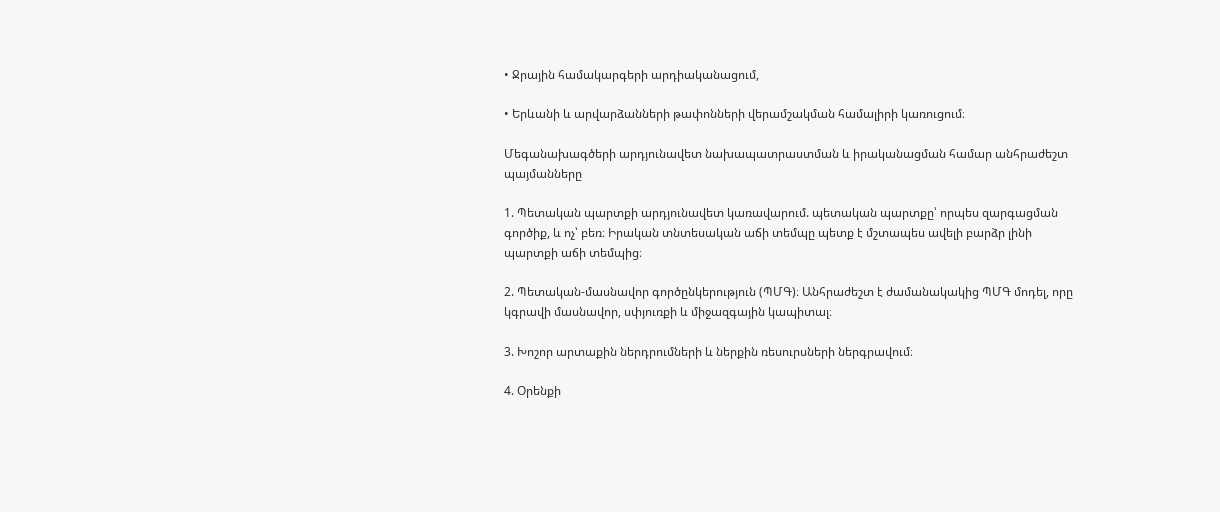• Ջրային համակարգերի արդիականացում,

• Երևանի և արվարձանների թափոնների վերամշակման համալիրի կառուցում։

Մեգանախագծերի արդյունավետ նախապատրաստման և իրականացման համար անհրաժեշտ պայմանները

1. Պետական պարտքի արդյունավետ կառավարում. պետական պարտքը՝ որպես զարգացման գործիք, և ոչ՝ բեռ։ Իրական տնտեսական աճի տեմպը պետք է մշտապես ավելի բարձր լինի պարտքի աճի տեմպից։

2. Պետական-մասնավոր գործընկերություն (ՊՄԳ)։ Անհրաժեշտ է ժամանակակից ՊՄԳ մոդել, որը կգրավի մասնավոր, սփյուռքի և միջազգային կապիտալ։

3. Խոշոր արտաքին ներդրումների և ներքին ռեսուրսների ներգրավում։

4. Օրենքի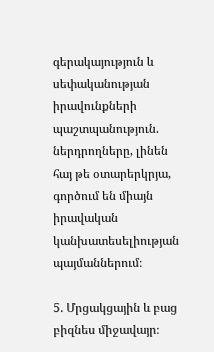գերակայություն և սեփականության իրավունքների պաշտպանություն. ներդրողները, լինեն հայ թե օտարերկրյա, գործում են միայն իրավական կանխատեսելիության պայմաններում։

5. Մրցակցային և բաց բիզնես միջավայր։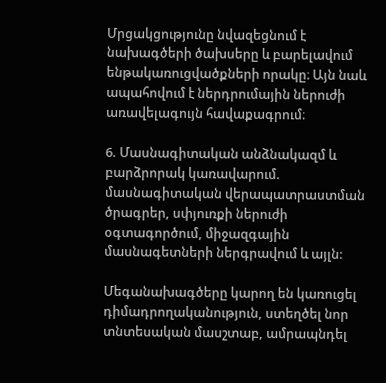Մրցակցությունը նվազեցնում է նախագծերի ծախսերը և բարելավում ենթակառուցվածքների որակը։ Այն նաև ապահովում է ներդրումային ներուժի առավելագույն հավաքագրում։

6. Մասնագիտական անձնակազմ և բարձրորակ կառավարում. մասնագիտական վերապատրաստման ծրագրեր, սփյուռքի ներուժի օգտագործում, միջազգային մասնագետների ներգրավում և այլն:

Մեգանախագծերը կարող են կառուցել դիմադրողականություն, ստեղծել նոր տնտեսական մասշտաբ, ամրապնդել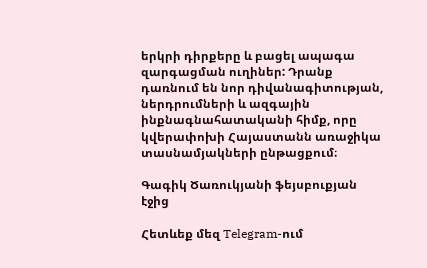երկրի դիրքերը և բացել ապագա զարգացման ուղիներ: Դրանք դառնում են նոր դիվանագիտության, ներդրումների և ազգային ինքնագնահատականի հիմք, որը կվերափոխի Հայաստանն առաջիկա տասնամյակների ընթացքում։

Գագիկ Ծառուկյանի ֆեյսբուքյան էջից

Հետևեք մեզ Telegram-ում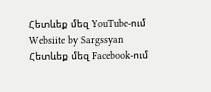Հետևեք մեզ YouTube-ում
Websiite by Sargssyan
Հետևեք մեզ Facebook-ում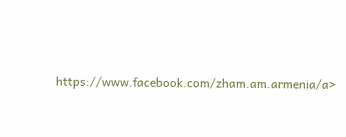https://www.facebook.com/zham.am.armenia/a>